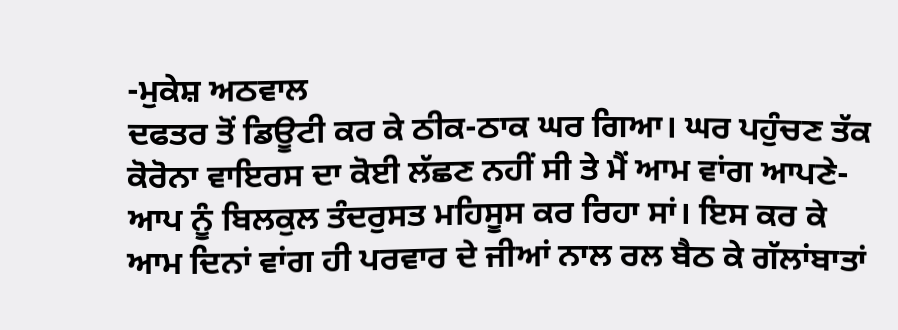-ਮੁਕੇਸ਼ ਅਠਵਾਲ
ਦਫਤਰ ਤੋਂ ਡਿਊਟੀ ਕਰ ਕੇ ਠੀਕ-ਠਾਕ ਘਰ ਗਿਆ। ਘਰ ਪਹੁੰਚਣ ਤੱਕ ਕੋਰੋਨਾ ਵਾਇਰਸ ਦਾ ਕੋਈ ਲੱਛਣ ਨਹੀਂ ਸੀ ਤੇ ਮੈਂ ਆਮ ਵਾਂਗ ਆਪਣੇ-ਆਪ ਨੂੰ ਬਿਲਕੁਲ ਤੰਦਰੁਸਤ ਮਹਿਸੂਸ ਕਰ ਰਿਹਾ ਸਾਂ। ਇਸ ਕਰ ਕੇ ਆਮ ਦਿਨਾਂ ਵਾਂਗ ਹੀ ਪਰਵਾਰ ਦੇ ਜੀਆਂ ਨਾਲ ਰਲ ਬੈਠ ਕੇ ਗੱਲਾਂਬਾਤਾਂ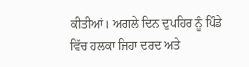ਕੀਤੀਆਂ। ਅਗਲੇ ਦਿਨ ਦੁਪਹਿਰ ਨੂੰ ਪਿੰਡੇ ਵਿੱਚ ਹਲਕਾ ਜਿਹਾ ਦਰਦ ਅਤੇ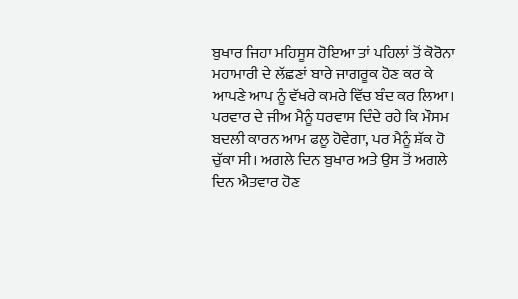ਬੁਖਾਰ ਜਿਹਾ ਮਹਿਸੂਸ ਹੋਇਆ ਤਾਂ ਪਹਿਲਾਂ ਤੋਂ ਕੋਰੋਨਾ ਮਹਾਮਾਰੀ ਦੇ ਲੱਛਣਾਂ ਬਾਰੇ ਜਾਗਰੂਕ ਹੋਣ ਕਰ ਕੇ ਆਪਣੇ ਆਪ ਨੂੰ ਵੱਖਰੇ ਕਮਰੇ ਵਿੱਚ ਬੰਦ ਕਰ ਲਿਆ। ਪਰਵਾਰ ਦੇ ਜੀਅ ਮੈਨੂੰ ਧਰਵਾਸ ਦਿੰਦੇ ਰਹੇ ਕਿ ਮੌਸਮ ਬਦਲੀ ਕਾਰਨ ਆਮ ਫਲੂ ਹੋਵੇਗਾ, ਪਰ ਮੈਨੂੰ ਸ਼ੱਕ ਹੋ ਚੁੱਕਾ ਸੀ। ਅਗਲੇ ਦਿਨ ਬੁਖਾਰ ਅਤੇ ਉਸ ਤੋਂ ਅਗਲੇ ਦਿਨ ਐਤਵਾਰ ਹੋਣ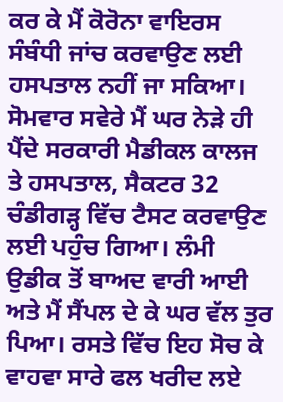ਕਰ ਕੇ ਮੈਂ ਕੋਰੋਨਾ ਵਾਇਰਸ ਸੰਬੰਧੀ ਜਾਂਚ ਕਰਵਾਉਣ ਲਈ ਹਸਪਤਾਲ ਨਹੀਂ ਜਾ ਸਕਿਆ।
ਸੋਮਵਾਰ ਸਵੇਰੇ ਮੈਂ ਘਰ ਨੇੜੇ ਹੀ ਪੈਂਦੇ ਸਰਕਾਰੀ ਮੈਡੀਕਲ ਕਾਲਜ ਤੇ ਹਸਪਤਾਲ, ਸੈਕਟਰ 32 ਚੰਡੀਗੜ੍ਹ ਵਿੱਚ ਟੈਸਟ ਕਰਵਾਉਣ ਲਈ ਪਹੁੰਚ ਗਿਆ। ਲੰਮੀ ਉਡੀਕ ਤੋਂ ਬਾਅਦ ਵਾਰੀ ਆਈ ਅਤੇ ਮੈਂ ਸੈਂਪਲ ਦੇ ਕੇ ਘਰ ਵੱਲ ਤੁਰ ਪਿਆ। ਰਸਤੇ ਵਿੱਚ ਇਹ ਸੋਚ ਕੇ ਵਾਹਵਾ ਸਾਰੇ ਫਲ ਖਰੀਦ ਲਏ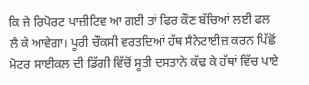ਕਿ ਜੇ ਰਿਪੋਰਟ ਪਾਜ਼ੀਟਿਵ ਆ ਗਈ ਤਾਂ ਫਿਰ ਕੌਣ ਬੱਚਿਆਂ ਲਈ ਫਲ ਲੈ ਕੇ ਆਵੇਗਾ। ਪੂਰੀ ਚੌਕਸੀ ਵਰਤਦਿਆਂ ਹੱਥ ਸੈਨੇਟਾਈਜ਼ ਕਰਨ ਪਿੱਛੋਂ ਮੋਟਰ ਸਾਈਕਲ ਦੀ ਡਿੱਗੀ ਵਿੱਚੋਂ ਸੂਤੀ ਦਸਤਾਨੇ ਕੱਢ ਕੇ ਹੱਥਾਂ ਵਿੱਚ ਪਾਏ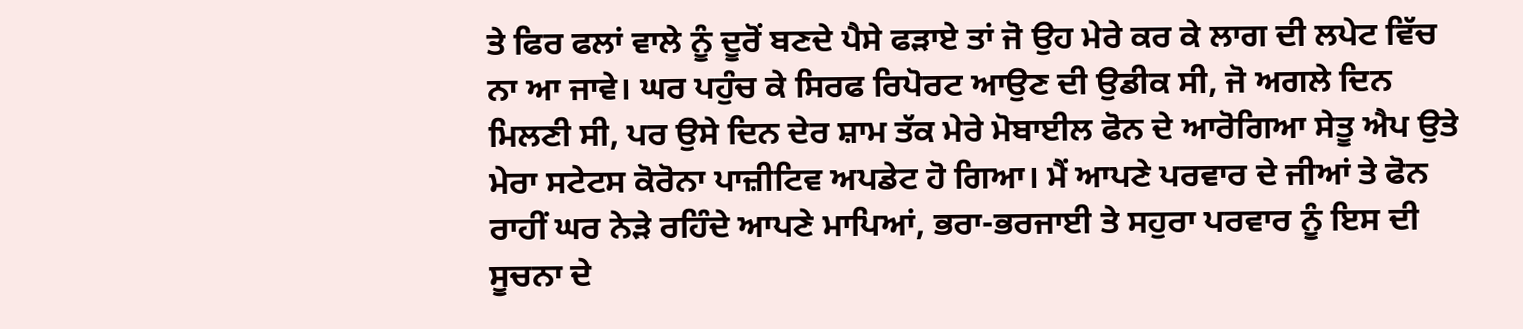ਤੇ ਫਿਰ ਫਲਾਂ ਵਾਲੇ ਨੂੰ ਦੂਰੋਂ ਬਣਦੇ ਪੈਸੇ ਫੜਾਏ ਤਾਂ ਜੋ ਉਹ ਮੇਰੇ ਕਰ ਕੇ ਲਾਗ ਦੀ ਲਪੇਟ ਵਿੱਚ ਨਾ ਆ ਜਾਵੇ। ਘਰ ਪਹੁੰਚ ਕੇ ਸਿਰਫ ਰਿਪੋਰਟ ਆਉਣ ਦੀ ਉਡੀਕ ਸੀ, ਜੋ ਅਗਲੇ ਦਿਨ ਮਿਲਣੀ ਸੀ, ਪਰ ਉਸੇ ਦਿਨ ਦੇਰ ਸ਼ਾਮ ਤੱਕ ਮੇਰੇ ਮੋਬਾਈਲ ਫੋਨ ਦੇ ਆਰੋਗਿਆ ਸੇਤੂ ਐਪ ਉਤੇ ਮੇਰਾ ਸਟੇਟਸ ਕੋਰੋਨਾ ਪਾਜ਼ੀਟਿਵ ਅਪਡੇਟ ਹੋ ਗਿਆ। ਮੈਂ ਆਪਣੇ ਪਰਵਾਰ ਦੇ ਜੀਆਂ ਤੇ ਫੋਨ ਰਾਹੀਂ ਘਰ ਨੇੜੇ ਰਹਿੰਦੇ ਆਪਣੇ ਮਾਪਿਆਂ, ਭਰਾ-ਭਰਜਾਈ ਤੇ ਸਹੁਰਾ ਪਰਵਾਰ ਨੂੰ ਇਸ ਦੀ ਸੂਚਨਾ ਦੇ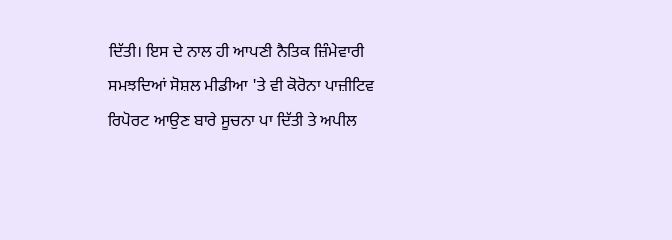ਦਿੱਤੀ। ਇਸ ਦੇ ਨਾਲ ਹੀ ਆਪਣੀ ਨੈਤਿਕ ਜ਼ਿੰਮੇਵਾਰੀ ਸਮਝਦਿਆਂ ਸੋਸ਼ਲ ਮੀਡੀਆ 'ਤੇ ਵੀ ਕੋਰੋਨਾ ਪਾਜ਼ੀਟਿਵ ਰਿਪੋਰਟ ਆਉਣ ਬਾਰੇ ਸੂਚਨਾ ਪਾ ਦਿੱਤੀ ਤੇ ਅਪੀਲ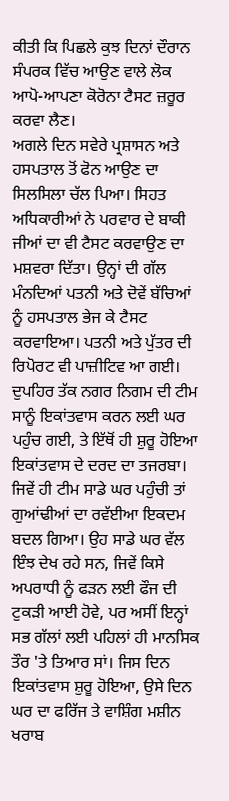ਕੀਤੀ ਕਿ ਪਿਛਲੇ ਕੁਝ ਦਿਨਾਂ ਦੌਰਾਨ ਸੰਪਰਕ ਵਿੱਚ ਆਉਣ ਵਾਲੇ ਲੋਕ ਆਪੋ-ਆਪਣਾ ਕੋਰੋਨਾ ਟੈਸਟ ਜ਼ਰੂਰ ਕਰਵਾ ਲੈਣ।
ਅਗਲੇ ਦਿਨ ਸਵੇਰੇ ਪ੍ਰਸ਼ਾਸਨ ਅਤੇ ਹਸਪਤਾਲ ਤੋਂ ਫੋਨ ਆਉਣ ਦਾ ਸਿਲਸਿਲਾ ਚੱਲ ਪਿਆ। ਸਿਹਤ ਅਧਿਕਾਰੀਆਂ ਨੇ ਪਰਵਾਰ ਦੇ ਬਾਕੀ ਜੀਆਂ ਦਾ ਵੀ ਟੈਸਟ ਕਰਵਾਉਣ ਦਾ ਮਸ਼ਵਰਾ ਦਿੱਤਾ। ਉਨ੍ਹਾਂ ਦੀ ਗੱਲ ਮੰਨਦਿਆਂ ਪਤਨੀ ਅਤੇ ਦੋਵੇਂ ਬੱਚਿਆਂ ਨੂੰ ਹਸਪਤਾਲ ਭੇਜ ਕੇ ਟੈਸਟ ਕਰਵਾਇਆ। ਪਤਨੀ ਅਤੇ ਪੁੱਤਰ ਦੀ ਰਿਪੋਰਟ ਵੀ ਪਾਜ਼ੀਟਿਵ ਆ ਗਈ। ਦੁਪਹਿਰ ਤੱਕ ਨਗਰ ਨਿਗਮ ਦੀ ਟੀਮ ਸਾਨੂੰ ਇਕਾਂਤਵਾਸ ਕਰਨ ਲਈ ਘਰ ਪਹੁੰਚ ਗਈ, ਤੇ ਇੱਥੋਂ ਹੀ ਸ਼ੁਰੂ ਹੋਇਆ ਇਕਾਂਤਵਾਸ ਦੇ ਦਰਦ ਦਾ ਤਜਰਬਾ। ਜਿਵੇਂ ਹੀ ਟੀਮ ਸਾਡੇ ਘਰ ਪਹੁੰਚੀ ਤਾਂ ਗੁਆਂਢੀਆਂ ਦਾ ਰਵੱਈਆ ਇਕਦਮ ਬਦਲ ਗਿਆ। ਉਹ ਸਾਡੇ ਘਰ ਵੱਲ ਇੰਝ ਦੇਖ ਰਹੇ ਸਨ, ਜਿਵੇਂ ਕਿਸੇ ਅਪਰਾਧੀ ਨੂੰ ਫੜਨ ਲਈ ਫੌਜ ਦੀ ਟੁਕੜੀ ਆਈ ਹੋਵੇ, ਪਰ ਅਸੀਂ ਇਨ੍ਹਾਂ ਸਭ ਗੱਲਾਂ ਲਈ ਪਹਿਲਾਂ ਹੀ ਮਾਨਸਿਕ ਤੌਰ 'ਤੇ ਤਿਆਰ ਸਾਂ। ਜਿਸ ਦਿਨ ਇਕਾਂਤਵਾਸ ਸ਼ੁਰੂ ਹੋਇਆ, ਉਸੇ ਦਿਨ ਘਰ ਦਾ ਫਰਿੱਜ ਤੇ ਵਾਸ਼ਿੰਗ ਮਸ਼ੀਨ ਖਰਾਬ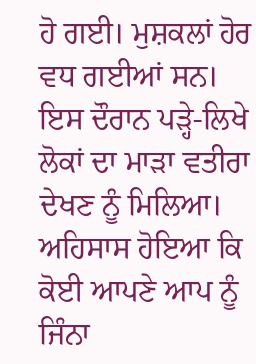ਹੋ ਗਈ। ਮੁਸ਼ਕਲਾਂ ਹੋਰ ਵਧ ਗਈਆਂ ਸਨ। ਇਸ ਦੌਰਾਨ ਪੜ੍ਹੇ-ਲਿਖੇ ਲੋਕਾਂ ਦਾ ਮਾੜਾ ਵਤੀਰਾ ਦੇਖਣ ਨੂੰ ਮਿਲਿਆ। ਅਹਿਸਾਸ ਹੋਇਆ ਕਿ ਕੋਈ ਆਪਣੇ ਆਪ ਨੂੰ ਜਿੰਨਾ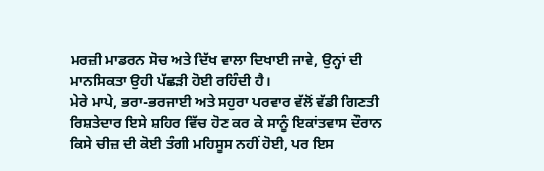ਮਰਜ਼ੀ ਮਾਡਰਨ ਸੋਚ ਅਤੇ ਦਿੱਖ ਵਾਲਾ ਦਿਖਾਈ ਜਾਵੇ, ਉਨ੍ਹਾਂ ਦੀ ਮਾਨਸਿਕਤਾ ਉਹੀ ਪੱਛੜੀ ਹੋਈ ਰਹਿੰਦੀ ਹੈ।
ਮੇਰੇ ਮਾਪੇ, ਭਰਾ-ਭਰਜਾਈ ਅਤੇ ਸਹੁਰਾ ਪਰਵਾਰ ਵੱਲੋਂ ਵੱਡੀ ਗਿਣਤੀ ਰਿਸ਼ਤੇਦਾਰ ਇਸੇ ਸ਼ਹਿਰ ਵਿੱਚ ਹੋਣ ਕਰ ਕੇ ਸਾਨੂੰ ਇਕਾਂਤਵਾਸ ਦੌਰਾਨ ਕਿਸੇ ਚੀਜ਼ ਦੀ ਕੋਈ ਤੰਗੀ ਮਹਿਸੂਸ ਨਹੀਂ ਹੋਈ, ਪਰ ਇਸ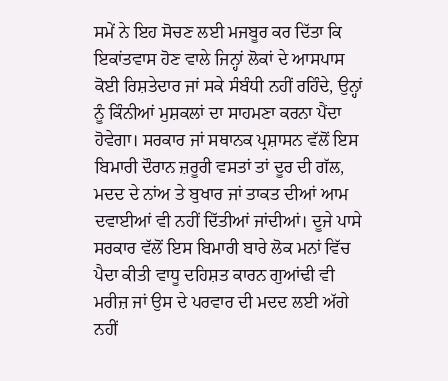ਸਮੇਂ ਨੇ ਇਹ ਸੋਚਣ ਲਈ ਮਜਬੂਰ ਕਰ ਦਿੱਤਾ ਕਿ ਇਕਾਂਤਵਾਸ ਹੋਣ ਵਾਲੇ ਜਿਨ੍ਹਾਂ ਲੋਕਾਂ ਦੇ ਆਸਪਾਸ ਕੋਈ ਰਿਸ਼ਤੇਦਾਰ ਜਾਂ ਸਕੇ ਸੰਬੰਧੀ ਨਹੀਂ ਰਹਿੰਦੇ, ਉਨ੍ਹਾਂ ਨੂੰ ਕਿੰਨੀਆਂ ਮੁਸ਼ਕਲਾਂ ਦਾ ਸਾਹਮਣਾ ਕਰਨਾ ਪੈਂਦਾ ਹੋਵੇਗਾ। ਸਰਕਾਰ ਜਾਂ ਸਥਾਨਕ ਪ੍ਰਸ਼ਾਸਨ ਵੱਲੋਂ ਇਸ ਬਿਮਾਰੀ ਦੌਰਾਨ ਜ਼ਰੂਰੀ ਵਸਤਾਂ ਤਾਂ ਦੂਰ ਦੀ ਗੱਲ, ਮਦਦ ਦੇ ਨਾਂਅ ਤੇ ਬੁਖਾਰ ਜਾਂ ਤਾਕਤ ਦੀਆਂ ਆਮ ਦਵਾਈਆਂ ਵੀ ਨਹੀਂ ਦਿੱਤੀਆਂ ਜਾਂਦੀਆਂ। ਦੂਜੇ ਪਾਸੇ ਸਰਕਾਰ ਵੱਲੋਂ ਇਸ ਬਿਮਾਰੀ ਬਾਰੇ ਲੋਕ ਮਨਾਂ ਵਿੱਚ ਪੈਦਾ ਕੀਤੀ ਵਾਧੂ ਦਹਿਸ਼ਤ ਕਾਰਨ ਗੁਆਂਢੀ ਵੀ ਮਰੀਜ਼ ਜਾਂ ਉਸ ਦੇ ਪਰਵਾਰ ਦੀ ਮਦਦ ਲਈ ਅੱਗੇ ਨਹੀਂ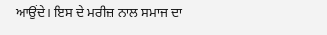ਆਉਂਦੇ। ਇਸ ਦੇ ਮਰੀਜ਼ ਨਾਲ ਸਮਾਜ ਦਾ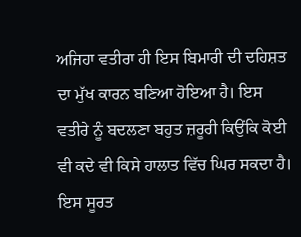ਅਜਿਹਾ ਵਤੀਰਾ ਹੀ ਇਸ ਬਿਮਾਰੀ ਦੀ ਦਹਿਸ਼ਤ ਦਾ ਮੁੱਖ ਕਾਰਨ ਬਣਿਆ ਹੋਇਆ ਹੈ। ਇਸ ਵਤੀਰੇ ਨੂੰ ਬਦਲਣਾ ਬਹੁਤ ਜ਼ਰੂਰੀ ਕਿਉਂਕਿ ਕੋਈ ਵੀ ਕਦੇ ਵੀ ਕਿਸੇ ਹਾਲਾਤ ਵਿੱਚ ਘਿਰ ਸਕਦਾ ਹੈ। ਇਸ ਸੂਰਤ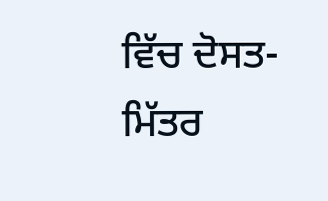ਵਿੱਚ ਦੋਸਤ-ਮਿੱਤਰ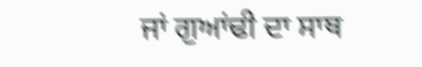ਜਾਂ ਗੁਆਂਢੀ ਦਾ ਸਾਥ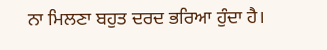ਨਾ ਮਿਲਣਾ ਬਹੁਤ ਦਰਦ ਭਰਿਆ ਹੁੰਦਾ ਹੈ।